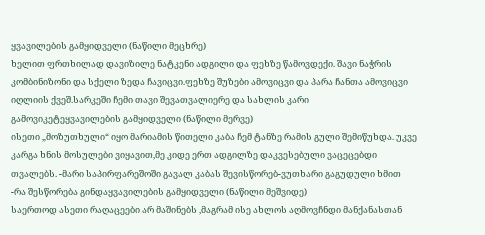ყვავილების გამყიდველი (ნაწილი მეცხრე)
ხელით ფრთხილად დავიზილე ნატკენი ადგილი და ფეხზე წამოვდექი. შავი ნაჭრის კომბინიზონი და სქელი ზედა ჩავიცვი.ფეხზე შუზები ამოვიცვი და პარა ჩანთა ამოვიცვი იღლიის ქვეშ.სარკეში ჩემი თავი შევათვალიერე და სახლის კარი გამოვიკეტეყვავილების გამყიდველი (ნაწილი მერვე)
ისეთი „მოზუთხული“ იყო მარიამის წითელი კაბა ჩემ ტანზე რამის გული შემიწუხდა. უკვე კარგა ხნის მოსულები ვიყავით,მე კიდე ერთ ადგილზე დაკვესებული ვაცეცებდი თვალებს. -მარი საპირფარეშოში გავალ კაბას შევისწორებ-ვუთხარი გაგუდული ხმით -რა შესწორება გინდაყვავილების გამყიდველი (ნაწილი მეშვიდე)
საერთოდ ასეთი რაღაცეები არ მაშინებს ,მაგრამ ისე ახლოს აღმოვჩნდი მანქანასთან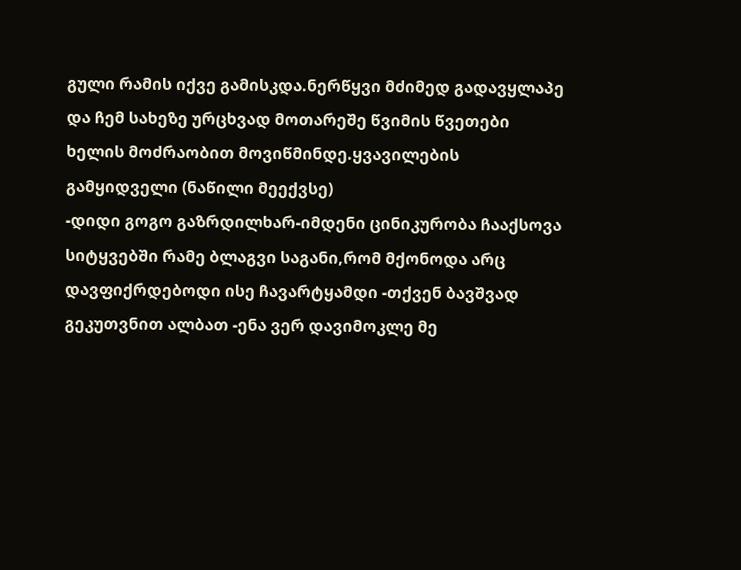გული რამის იქვე გამისკდა.ნერწყვი მძიმედ გადავყლაპე და ჩემ სახეზე ურცხვად მოთარეშე წვიმის წვეთები ხელის მოძრაობით მოვიწმინდე.ყვავილების გამყიდველი (ნაწილი მეექვსე)
-დიდი გოგო გაზრდილხარ-იმდენი ცინიკურობა ჩააქსოვა სიტყვებში რამე ბლაგვი საგანი,რომ მქონოდა არც დავფიქრდებოდი ისე ჩავარტყამდი -თქვენ ბავშვად გეკუთვნით ალბათ -ენა ვერ დავიმოკლე მე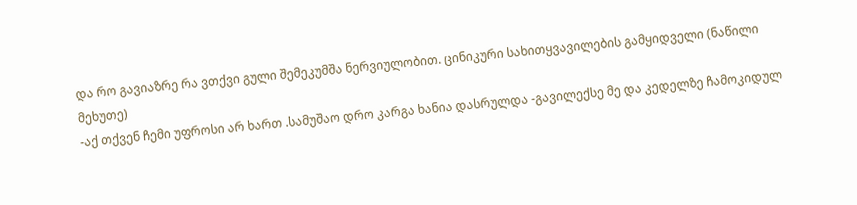და რო გავიაზრე რა ვთქვი გული შემეკუმშა ნერვიულობით. ცინიკური სახითყვავილების გამყიდველი (ნაწილი მეხუთე)
-აქ თქვენ ჩემი უფროსი არ ხართ .სამუშაო დრო კარგა ხანია დასრულდა -გავილექსე მე და კედელზე ჩამოკიდულ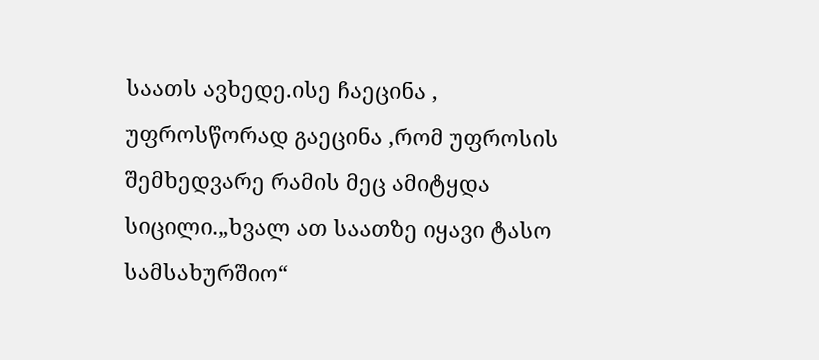საათს ავხედე.ისე ჩაეცინა , უფროსწორად გაეცინა ,რომ უფროსის შემხედვარე რამის მეც ამიტყდა სიცილი.„ხვალ ათ საათზე იყავი ტასო სამსახურშიო“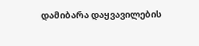დამიბარა დაყვავილების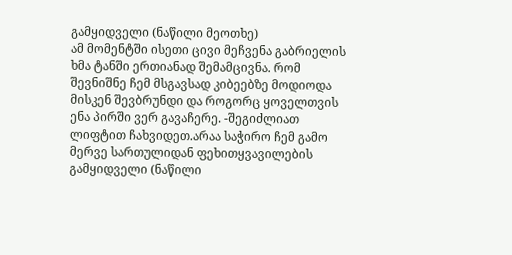გამყიდველი (ნაწილი მეოთხე)
ამ მომენტში ისეთი ცივი მეჩვენა გაბრიელის ხმა ტანში ერთიანად შემამცივნა. რომ შევნიშნე ჩემ მსგავსად კიბეებზე მოდიოდა მისკენ შევბრუნდი და როგორც ყოველთვის ენა პირში ვერ გავაჩერე. -შეგიძლიათ ლიფტით ჩახვიდეთ.არაა საჭირო ჩემ გამო მერვე სართულიდან ფეხითყვავილების გამყიდველი (ნაწილი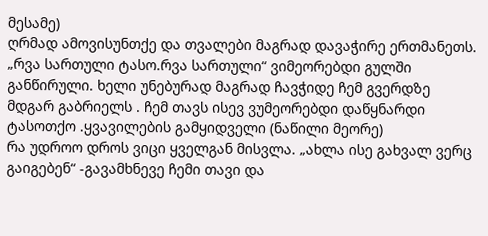მესამე)
ღრმად ამოვისუნთქე და თვალები მაგრად დავაჭირე ერთმანეთს. „რვა სართული ტასო.რვა სართული“ ვიმეორებდი გულში განწირული. ხელი უნებურად მაგრად ჩავჭიდე ჩემ გვერდზე მდგარ გაბრიელს . ჩემ თავს ისევ ვუმეორებდი დაწყნარდი ტასოთქო .ყვავილების გამყიდველი (ნაწილი მეორე)
რა უდროო დროს ვიცი ყველგან მისვლა. „ახლა ისე გახვალ ვერც გაიგებენ“ -გავამხნევე ჩემი თავი და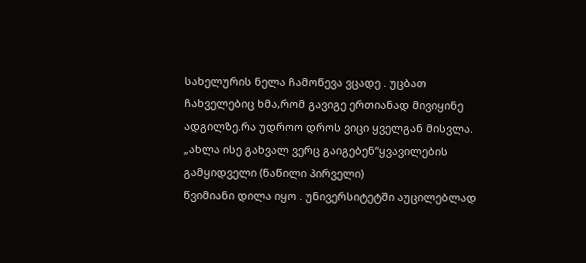სახელურის ნელა ჩამოწევა ვცადე . უცბათ ჩახველებიც ხმა,რომ გავიგე ერთიანად მივიყინე ადგილზე.რა უდროო დროს ვიცი ყველგან მისვლა. „ახლა ისე გახვალ ვერც გაიგებენ“ყვავილების გამყიდველი (ნაწილი პირველი)
წვიმიანი დილა იყო . უნივერსიტეტში აუცილებლად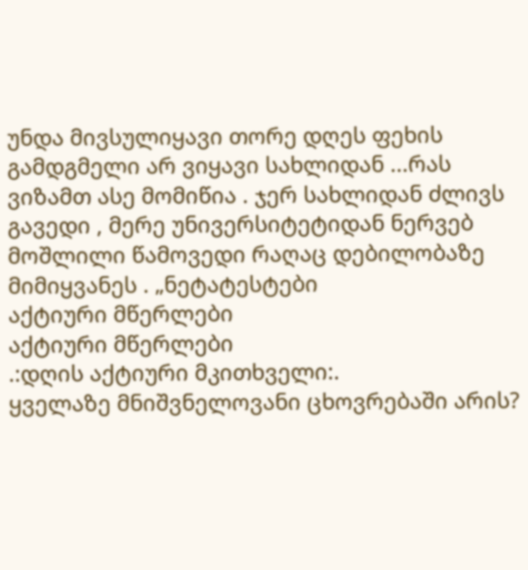უნდა მივსულიყავი თორე დღეს ფეხის გამდგმელი არ ვიყავი სახლიდან ...რას ვიზამთ ასე მომიწია . ჯერ სახლიდან ძლივს გავედი , მერე უნივერსიტეტიდან ნერვებ მოშლილი წამოვედი რაღაც დებილობაზე მიმიყვანეს . „ნეტატესტები
აქტიური მწერლები
აქტიური მწერლები
.:დღის აქტიური მკითხველი:.
ყველაზე მნიშვნელოვანი ცხოვრებაში არის?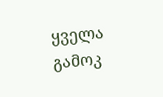ყველა გამოკ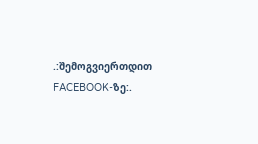.:შემოგვიერთდით FACEBOOK-ზე:.